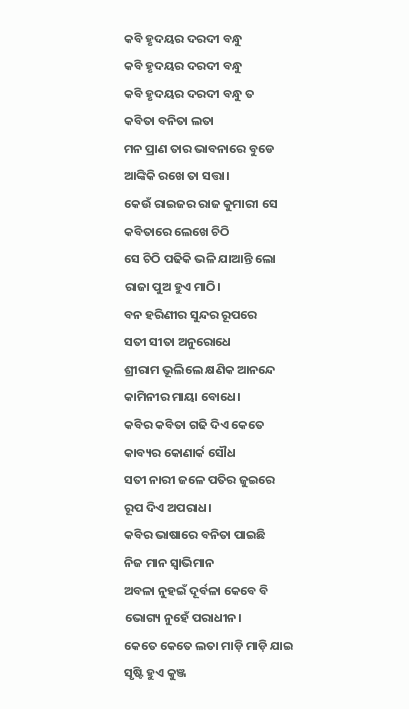କବି ହୃଦୟର ଦରଦୀ ବନ୍ଧୁ
କବି ହୃଦୟର ଦରଦୀ ବନ୍ଧୁ
କବି ହୃଦୟର ଦରଦୀ ବନ୍ଧୁ ତ
କବିତା ବନିତା ଲତା
ମନ ପ୍ରାଣ ତାର ଭାବନାରେ ବୁଡେ
ଆଙ୍କିକି ରଖେ ତା ସତ୍ତା।
କେଉଁ ରାଇଜର ରାଜ କୁମାରୀ ସେ
କବିତାରେ ଲେଖେ ଚିଠି
ସେ ଚିଠି ପଢିକି ଭଳି ଯାଆନ୍ତି ଲୋ
ରାଜା ପୁଅ ହୁଏ ମାଠି।
ବନ ହରିଣୀର ସୁନ୍ଦର ରୂପରେ
ସତୀ ସୀତା ଅନୁରୋଧେ
ଶ୍ରୀରାମ ଭୂଲିଲେ କ୍ଷଣିକ ଆନନ୍ଦେ
କାମିନୀର ମାୟା ବୋଧେ।
କବିର କବିତା ଗଢି ଦିଏ କେତେ
କାବ୍ୟର କୋଣାର୍କ ସୌଧ
ସତୀ ନାରୀ ଜଳେ ପତିର ଜୁଇରେ
ରୂପ ଦିଏ ଅପରାଧ।
କବିର ଭାଷାରେ ବନିତା ପାଇଛି
ନିଜ ମାନ ସ୍ୱାଭିମାନ
ଅବଳା ନୁହଇଁ ଦୂର୍ବଳା କେବେ ବି
ଭୋଗ୍ୟ ନୁହେଁ ପରାଧୀନ।
କେତେ କେତେ ଲତା ମାଡ଼ି ମାଡ଼ି ଯାଇ
ସୃଷ୍ଟି ହୁଏ କୁଞ୍ଜ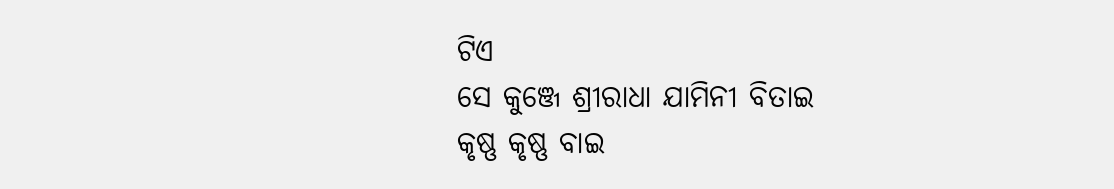ଟିଏ
ସେ କୁଞ୍ଜେ ଶ୍ରୀରାଧା ଯାମିନୀ ବିତାଇ
କୃଷ୍ଣ କୃଷ୍ଣ ବାଇ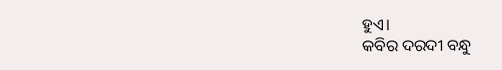ହୁଏ।
କବିର ଦରଦୀ ବନ୍ଧୁ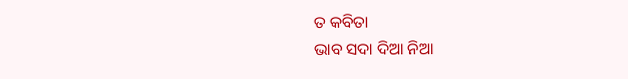ତ କବିତା
ଭାବ ସଦା ଦିଆ ନିଆ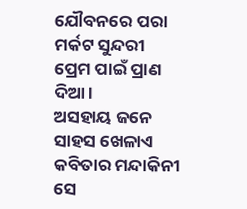ଯୌବନରେ ପରା ମର୍କଟ ସୁନ୍ଦରୀ
ପ୍ରେମ ପାଇଁ ପ୍ରାଣ ଦିଆ।
ଅସହାୟ ଜନେ ସାହସ ଖେଳାଏ
କବିତାର ମନ୍ଦାକିନୀ
ସେ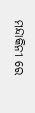ମନ୍ଦାକିନୀ ରେ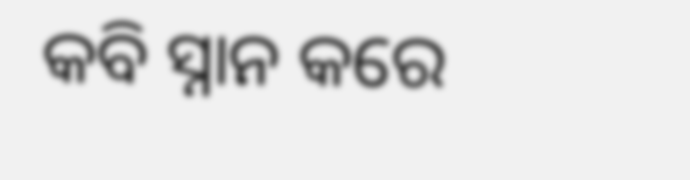କବି ସ୍ନାନ କରେ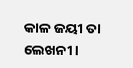କାଳ ଜୟୀ ତା ଲେଖନୀ।